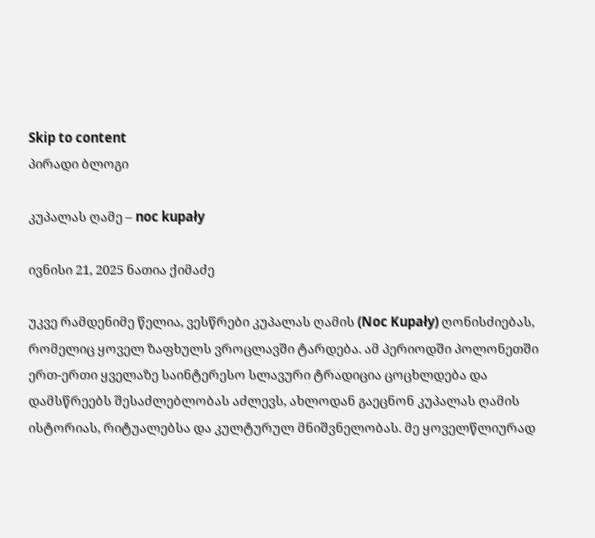Skip to content
პირადი ბლოგი

კუპალას ღამე – noc kupały

ივნისი 21, 2025 ნათია ქიმაძე

უკვე რამდენიმე წელია, ვესწრები კუპალას ღამის (Noc Kupały) ღონისძიებას, რომელიც ყოველ ზაფხულს ვროცლავში ტარდება. ამ პერიოდში პოლონეთში ერთ-ერთი ყველაზე საინტერესო სლავური ტრადიცია ცოცხლდება და დამსწრეებს შესაძლებლობას აძლევს, ახლოდან გაეცნონ კუპალას ღამის ისტორიას, რიტუალებსა და კულტურულ მნიშვნელობას. მე ყოველწლიურად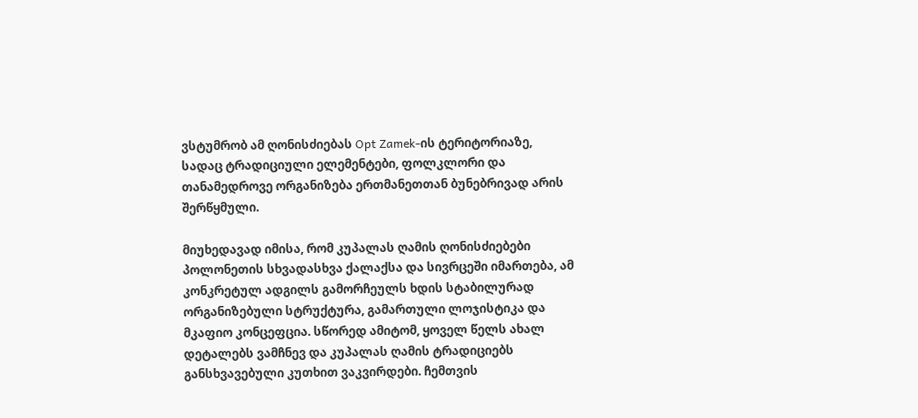ვსტუმრობ ამ ღონისძიებას Opt Zamek-ის ტერიტორიაზე, სადაც ტრადიციული ელემენტები, ფოლკლორი და თანამედროვე ორგანიზება ერთმანეთთან ბუნებრივად არის შერწყმული.

მიუხედავად იმისა, რომ კუპალას ღამის ღონისძიებები პოლონეთის სხვადასხვა ქალაქსა და სივრცეში იმართება, ამ კონკრეტულ ადგილს გამორჩეულს ხდის სტაბილურად ორგანიზებული სტრუქტურა, გამართული ლოჯისტიკა და მკაფიო კონცეფცია. სწორედ ამიტომ, ყოველ წელს ახალ დეტალებს ვამჩნევ და კუპალას ღამის ტრადიციებს განსხვავებული კუთხით ვაკვირდები. ჩემთვის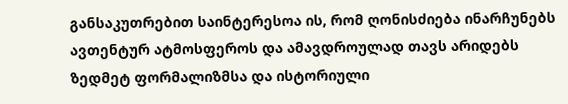განსაკუთრებით საინტერესოა ის, რომ ღონისძიება ინარჩუნებს ავთენტურ ატმოსფეროს და ამავდროულად თავს არიდებს ზედმეტ ფორმალიზმსა და ისტორიული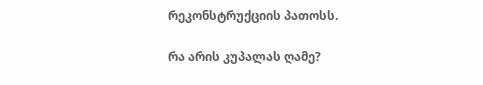რეკონსტრუქციის პათოსს.

რა არის კუპალას ღამე?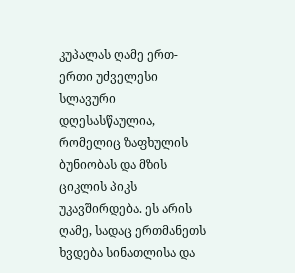კუპალას ღამე ერთ-ერთი უძველესი სლავური დღესასწაულია, რომელიც ზაფხულის ბუნიობას და მზის ციკლის პიკს უკავშირდება. ეს არის ღამე, სადაც ერთმანეთს ხვდება სინათლისა და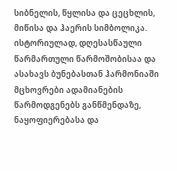სიბნელის, წყლისა და ცეცხლის, მიწისა და ჰაერის სიმბოლიკა. ისტორიულად, დღესასწაული წარმართული წარმოშობისაა და ასახავს ბუნებასთან ჰარმონიაში მცხოვრები ადამიანების წარმოდგენებს განწმენდაზე, ნაყოფიერებასა და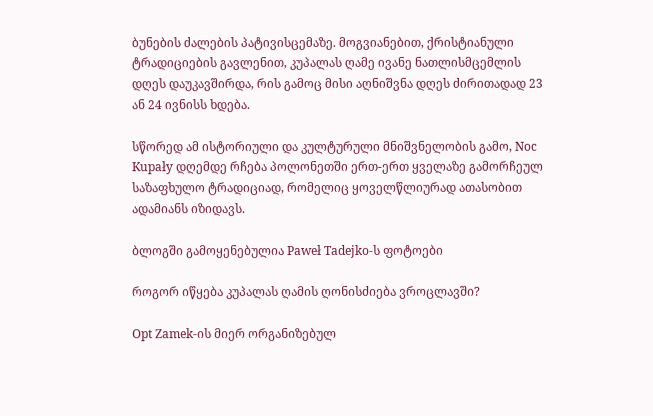ბუნების ძალების პატივისცემაზე. მოგვიანებით, ქრისტიანული ტრადიციების გავლენით, კუპალას ღამე ივანე ნათლისმცემლის დღეს დაუკავშირდა, რის გამოც მისი აღნიშვნა დღეს ძირითადად 23 ან 24 ივნისს ხდება.

სწორედ ამ ისტორიული და კულტურული მნიშვნელობის გამო, Noc Kupały დღემდე რჩება პოლონეთში ერთ-ერთ ყველაზე გამორჩეულ საზაფხულო ტრადიციად, რომელიც ყოველწლიურად ათასობით ადამიანს იზიდავს.

ბლოგში გამოყენებულია Paweł Tadejko-ს ფოტოები

როგორ იწყება კუპალას ღამის ღონისძიება ვროცლავში?

Opt Zamek-ის მიერ ორგანიზებულ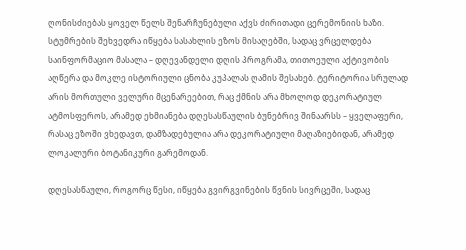ღონისძიებას ყოველ წელს შენარჩუნებული აქვს ძირითადი ცერემონიის ხაზი. სტუმრების შეხვედრა იწყება სასახლის ეზოს მისაღებში, სადაც ვრცელდება საინფორმაციო მასალა – დღევანდელი დღის პროგრამა, თითოეული აქტივობის აღწერა და მოკლე ისტორიული ცნობა კუპალას ღამის შესახებ. ტერიტორია სრულად არის მორთული ველური მცენარეებით, რაც ქმნის არა მხოლოდ დეკორატიულ ატმოსფეროს, არამედ ეხმიანება დღესასწაულის ბუნებრივ შინაარსს – ყველაფერი, რასაც ეზოში ვხედავთ, დამზადებულია არა დეკორატიული მაღაზიებიდან, არამედ ლოკალური ბოტანიკური გარემოდან.

დღესასწაული, როგორც წესი, იწყება გვირგვინების წვნის სივრცეში, სადაც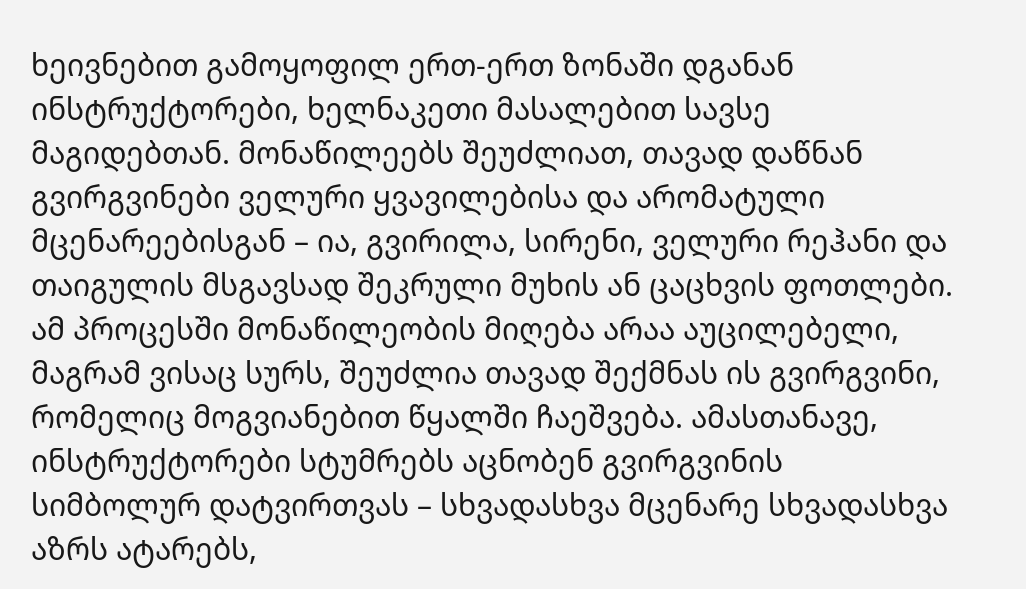ხეივნებით გამოყოფილ ერთ-ერთ ზონაში დგანან ინსტრუქტორები, ხელნაკეთი მასალებით სავსე მაგიდებთან. მონაწილეებს შეუძლიათ, თავად დაწნან გვირგვინები ველური ყვავილებისა და არომატული მცენარეებისგან – ია, გვირილა, სირენი, ველური რეჰანი და თაიგულის მსგავსად შეკრული მუხის ან ცაცხვის ფოთლები. ამ პროცესში მონაწილეობის მიღება არაა აუცილებელი, მაგრამ ვისაც სურს, შეუძლია თავად შექმნას ის გვირგვინი, რომელიც მოგვიანებით წყალში ჩაეშვება. ამასთანავე, ინსტრუქტორები სტუმრებს აცნობენ გვირგვინის სიმბოლურ დატვირთვას – სხვადასხვა მცენარე სხვადასხვა აზრს ატარებს,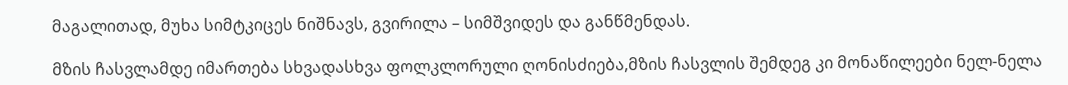მაგალითად, მუხა სიმტკიცეს ნიშნავს, გვირილა – სიმშვიდეს და განწმენდას.

მზის ჩასვლამდე იმართება სხვადასხვა ფოლკლორული ღონისძიება,მზის ჩასვლის შემდეგ კი მონაწილეები ნელ-ნელა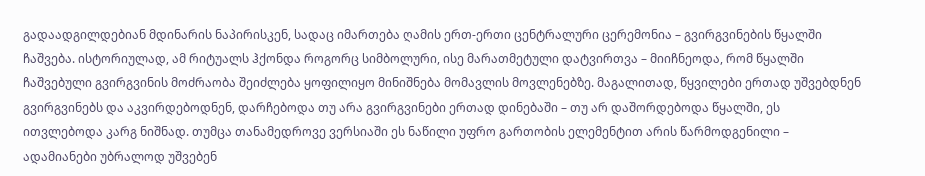გადაადგილდებიან მდინარის ნაპირისკენ, სადაც იმართება ღამის ერთ-ერთი ცენტრალური ცერემონია – გვირგვინების წყალში ჩაშვება. ისტორიულად, ამ რიტუალს ჰქონდა როგორც სიმბოლური, ისე მარათმეტული დატვირთვა – მიიჩნეოდა, რომ წყალში ჩაშვებული გვირგვინის მოძრაობა შეიძლება ყოფილიყო მინიშნება მომავლის მოვლენებზე. მაგალითად, წყვილები ერთად უშვებდნენ გვირგვინებს და აკვირდებოდნენ, დარჩებოდა თუ არა გვირგვინები ერთად დინებაში – თუ არ დაშორდებოდა წყალში, ეს ითვლებოდა კარგ ნიშნად. თუმცა თანამედროვე ვერსიაში ეს ნაწილი უფრო გართობის ელემენტით არის წარმოდგენილი – ადამიანები უბრალოდ უშვებენ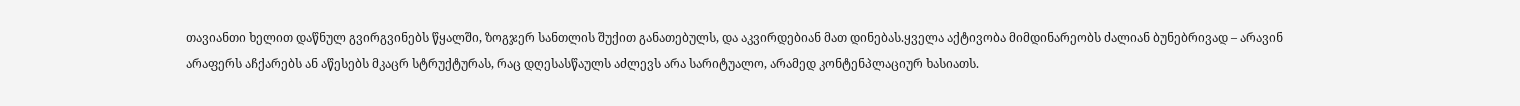თავიანთი ხელით დაწნულ გვირგვინებს წყალში, ზოგჯერ სანთლის შუქით განათებულს, და აკვირდებიან მათ დინებას.ყველა აქტივობა მიმდინარეობს ძალიან ბუნებრივად – არავინ არაფერს აჩქარებს ან აწესებს მკაცრ სტრუქტურას, რაც დღესასწაულს აძლევს არა სარიტუალო, არამედ კონტენპლაციურ ხასიათს.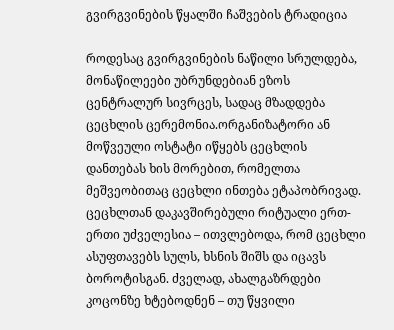გვირგვინების წყალში ჩაშვების ტრადიცია

როდესაც გვირგვინების ნაწილი სრულდება, მონაწილეები უბრუნდებიან ეზოს ცენტრალურ სივრცეს, სადაც მზადდება ცეცხლის ცერემონია.ორგანიზატორი ან მოწვეული ოსტატი იწყებს ცეცხლის დანთებას ხის მორებით, რომელთა მეშვეობითაც ცეცხლი ინთება ეტაპობრივად. ცეცხლთან დაკავშირებული რიტუალი ერთ-ერთი უძველესია – ითვლებოდა, რომ ცეცხლი ასუფთავებს სულს, ხსნის შიშს და იცავს ბოროტისგან. ძველად, ახალგაზრდები კოცონზე ხტებოდნენ – თუ წყვილი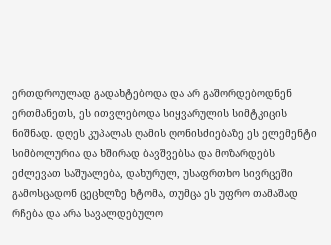ერთდროულად გადახტებოდა და არ გაშორდებოდნენ ერთმანეთს, ეს ითვლებოდა სიყვარულის სიმტკიცის ნიშნად. დღეს კუპალას ღამის ღონისძიებაზე ეს ელემენტი სიმბოლურია და ხშირად ბავშვებსა და მოზარდებს ეძლევათ საშუალება, დახურულ, უსაფრთხო სივრცეში გამოსცადონ ცეცხლზე ხტომა, თუმცა ეს უფრო თამაშად რჩება და არა სავალდებულო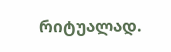რიტუალად.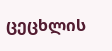ცეცხლის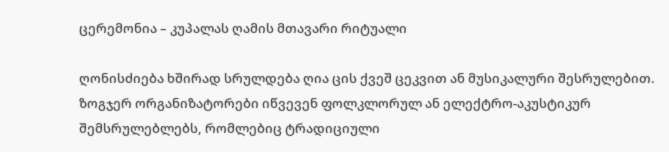ცერემონია – კუპალას ღამის მთავარი რიტუალი

ღონისძიება ხშირად სრულდება ღია ცის ქვეშ ცეკვით ან მუსიკალური შესრულებით. ზოგჯერ ორგანიზატორები იწვევენ ფოლკლორულ ან ელექტრო-აკუსტიკურ შემსრულებლებს, რომლებიც ტრადიციული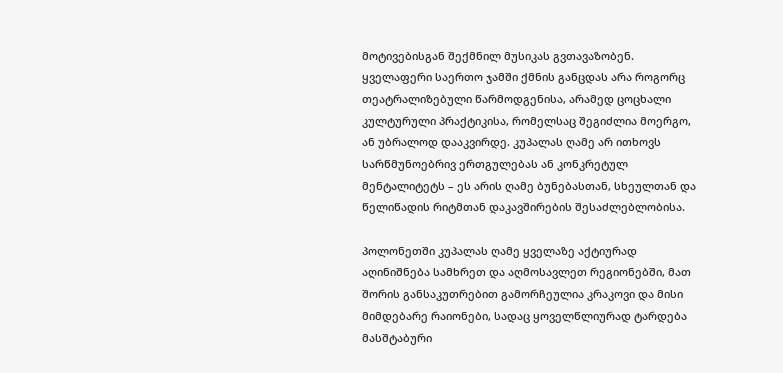მოტივებისგან შექმნილ მუსიკას გვთავაზობენ. ყველაფერი საერთო ჯამში ქმნის განცდას არა როგორც თეატრალიზებული წარმოდგენისა, არამედ ცოცხალი კულტურული პრაქტიკისა, რომელსაც შეგიძლია მოერგო, ან უბრალოდ დააკვირდე. კუპალას ღამე არ ითხოვს სარწმუნოებრივ ერთგულებას ან კონკრეტულ მენტალიტეტს – ეს არის ღამე ბუნებასთან, სხეულთან და წელიწადის რიტმთან დაკავშირების შესაძლებლობისა.

პოლონეთში კუპალას ღამე ყველაზე აქტიურად აღინიშნება სამხრეთ და აღმოსავლეთ რეგიონებში, მათ შორის განსაკუთრებით გამორჩეულია კრაკოვი და მისი მიმდებარე რაიონები, სადაც ყოველწლიურად ტარდება მასშტაბური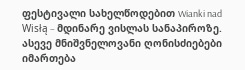ფესტივალი სახელწოდებით Wianki nad Wisłą – მდინარე ვისლას სანაპიროზე. ასევე მნიშვნელოვანი ღონისძიებები იმართება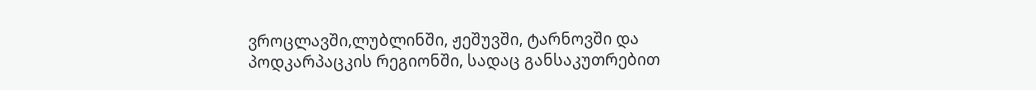ვროცლავში,ლუბლინში, ჟეშუვში, ტარნოვში და პოდკარპაცკის რეგიონში, სადაც განსაკუთრებით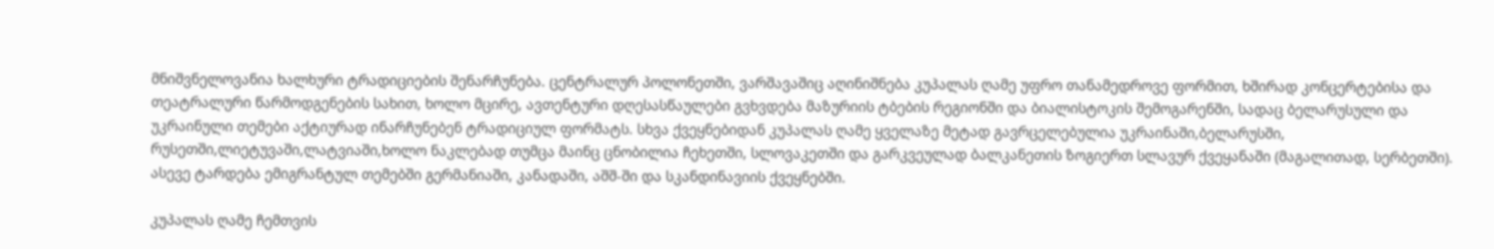მნიშვნელოვანია ხალხური ტრადიციების შენარჩუნება. ცენტრალურ პოლონეთში, ვარშავაშიც აღინიშნება კუპალას ღამე უფრო თანამედროვე ფორმით, ხშირად კონცერტებისა და თეატრალური წარმოდგენების სახით, ხოლო მცირე, ავთენტური დღესასწაულები გვხვდება მაზურიის ტბების რეგიონში და ბიალისტოკის შემოგარენში, სადაც ბელარუსული და უკრაინული თემები აქტიურად ინარჩუნებენ ტრადიციულ ფორმატს. სხვა ქვეყნებიდან კუპალას ღამე ყველაზე მეტად გავრცელებულია უკრაინაში,ბელარუსში, რუსეთში,ლიეტუვაში,ლატვიაში,ხოლო ნაკლებად თუმცა მაინც ცნობილია ჩეხეთში, სლოვაკეთში და გარკვეულად ბალკანეთის ზოგიერთ სლავურ ქვეყანაში (მაგალითად, სერბეთში). ასევე ტარდება ემიგრანტულ თემებში გერმანიაში, კანადაში, აშშ-ში და სკანდინავიის ქვეყნებში.

კუპალას ღამე ჩემთვის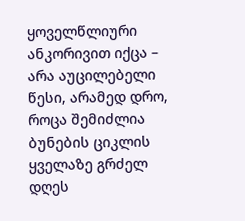ყოველწლიური ანკორივით იქცა – არა აუცილებელი წესი, არამედ დრო, როცა შემიძლია ბუნების ციკლის ყველაზე გრძელ დღეს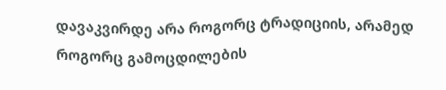დავაკვირდე არა როგორც ტრადიციის, არამედ როგორც გამოცდილების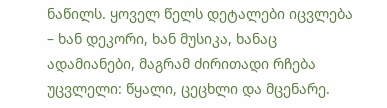ნაწილს. ყოველ წელს დეტალები იცვლება – ხან დეკორი, ხან მუსიკა, ხანაც ადამიანები, მაგრამ ძირითადი რჩება უცვლელი: წყალი, ცეცხლი და მცენარე.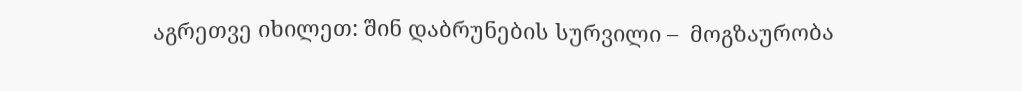აგრეთვე იხილეთ: შინ დაბრუნების სურვილი –  მოგზაურობა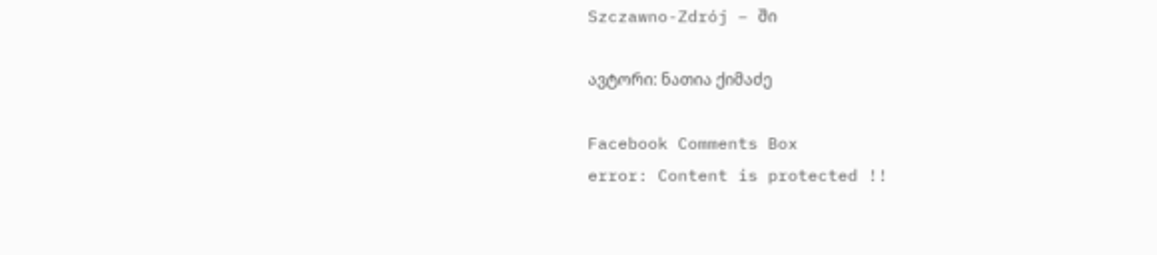Szczawno-Zdrój – ში

ავტორი: ნათია ქიმაძე

Facebook Comments Box
error: Content is protected !!